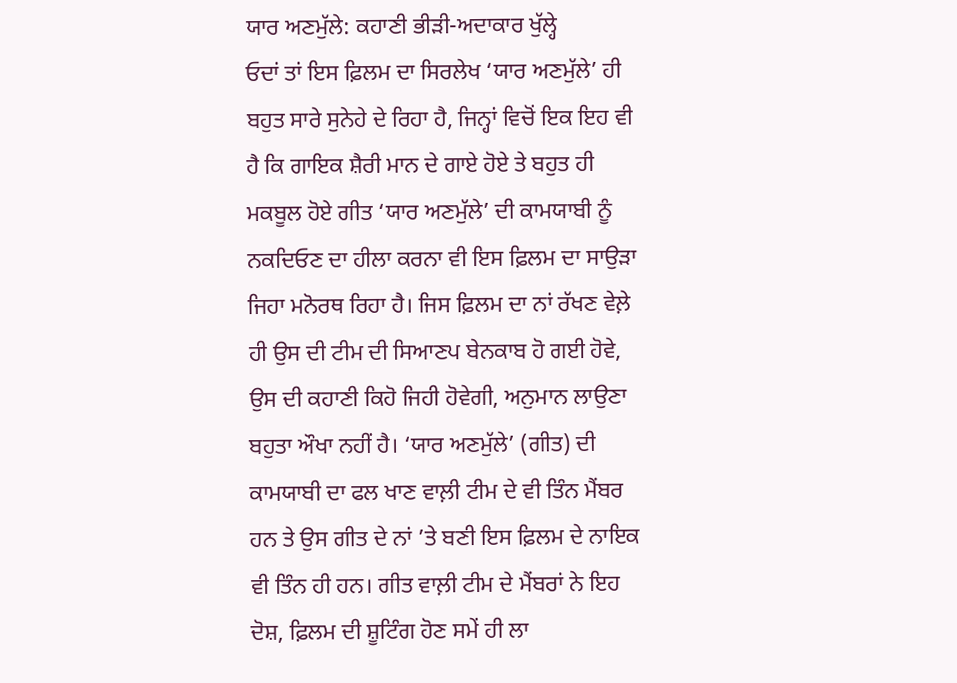ਯਾਰ ਅਣਮੁੱਲੇ: ਕਹਾਣੀ ਭੀੜੀ-ਅਦਾਕਾਰ ਖੁੱਲ੍ਹੇ
ਓਦਾਂ ਤਾਂ ਇਸ ਫ਼ਿਲਮ ਦਾ ਸਿਰਲੇਖ ‘ਯਾਰ ਅਣਮੁੱਲੇ’ ਹੀ ਬਹੁਤ ਸਾਰੇ ਸੁਨੇਹੇ ਦੇ ਰਿਹਾ ਹੈ, ਜਿਨ੍ਹਾਂ ਵਿਚੋਂ ਇਕ ਇਹ ਵੀ ਹੈ ਕਿ ਗਾਇਕ ਸ਼ੈਰੀ ਮਾਨ ਦੇ ਗਾਏ ਹੋਏ ਤੇ ਬਹੁਤ ਹੀ ਮਕਬੂਲ ਹੋਏ ਗੀਤ ‘ਯਾਰ ਅਣਮੁੱਲੇ’ ਦੀ ਕਾਮਯਾਬੀ ਨੂੰ ਨਕਦਿਓਣ ਦਾ ਹੀਲਾ ਕਰਨਾ ਵੀ ਇਸ ਫ਼ਿਲਮ ਦਾ ਸਾਉੜਾ ਜਿਹਾ ਮਨੋਰਥ ਰਿਹਾ ਹੈ। ਜਿਸ ਫ਼ਿਲਮ ਦਾ ਨਾਂ ਰੱਖਣ ਵੇਲ਼ੇ ਹੀ ਉਸ ਦੀ ਟੀਮ ਦੀ ਸਿਆਣਪ ਬੇਨਕਾਬ ਹੋ ਗਈ ਹੋਵੇ, ਉਸ ਦੀ ਕਹਾਣੀ ਕਿਹੋ ਜਿਹੀ ਹੋਵੇਗੀ, ਅਨੁਮਾਨ ਲਾਉਣਾ ਬਹੁਤਾ ਔਖਾ ਨਹੀਂ ਹੈ। ‘ਯਾਰ ਅਣਮੁੱਲੇ’ (ਗੀਤ) ਦੀ ਕਾਮਯਾਬੀ ਦਾ ਫਲ ਖਾਣ ਵਾਲ਼ੀ ਟੀਮ ਦੇ ਵੀ ਤਿੰਨ ਮੈਂਬਰ ਹਨ ਤੇ ਉਸ ਗੀਤ ਦੇ ਨਾਂ ’ਤੇ ਬਣੀ ਇਸ ਫ਼ਿਲਮ ਦੇ ਨਾਇਕ ਵੀ ਤਿੰਨ ਹੀ ਹਨ। ਗੀਤ ਵਾਲ਼ੀ ਟੀਮ ਦੇ ਮੈਂਬਰਾਂ ਨੇ ਇਹ ਦੋਸ਼, ਫ਼ਿਲਮ ਦੀ ਸ਼ੂਟਿੰਗ ਹੋਣ ਸਮੇਂ ਹੀ ਲਾ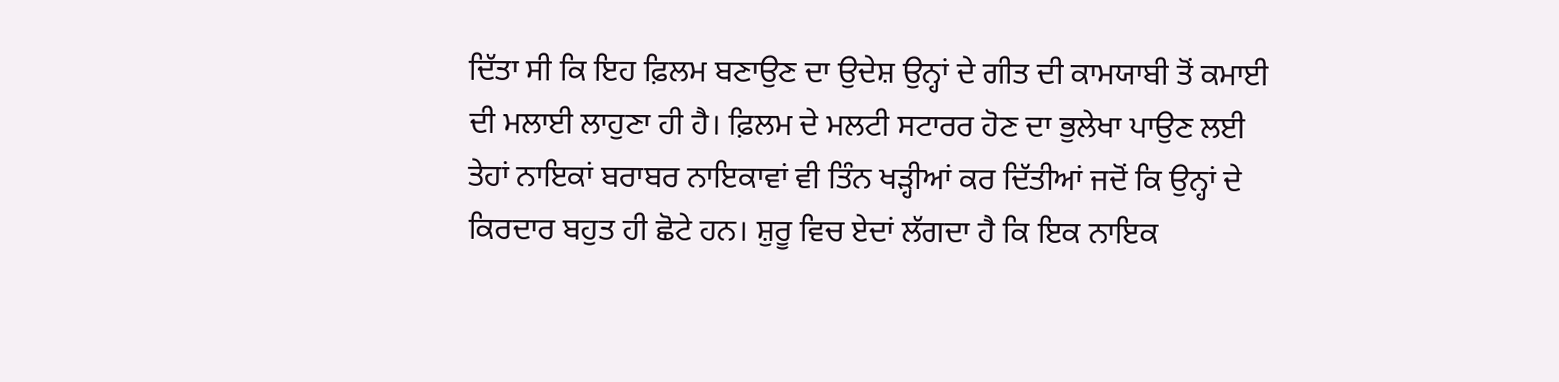ਦਿੱਤਾ ਸੀ ਕਿ ਇਹ ਫ਼ਿਲਮ ਬਣਾਉਣ ਦਾ ਉਦੇਸ਼ ਉਨ੍ਹਾਂ ਦੇ ਗੀਤ ਦੀ ਕਾਮਯਾਬੀ ਤੋਂ ਕਮਾਈ ਦੀ ਮਲਾਈ ਲਾਹੁਣਾ ਹੀ ਹੈ। ਫ਼ਿਲਮ ਦੇ ਮਲਟੀ ਸਟਾਰਰ ਹੋਣ ਦਾ ਭੁਲੇਖਾ ਪਾਉਣ ਲਈ ਤੇਹਾਂ ਨਾਇਕਾਂ ਬਰਾਬਰ ਨਾਇਕਾਵਾਂ ਵੀ ਤਿੰਨ ਖੜ੍ਹੀਆਂ ਕਰ ਦਿੱਤੀਆਂ ਜਦੋਂ ਕਿ ਉਨ੍ਹਾਂ ਦੇ ਕਿਰਦਾਰ ਬਹੁਤ ਹੀ ਛੋਟੇ ਹਨ। ਸ਼ੁਰੂ ਵਿਚ ਏਦਾਂ ਲੱਗਦਾ ਹੈ ਕਿ ਇਕ ਨਾਇਕ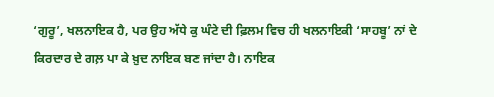‘ਗੁਰੂ’, ਖਲਨਾਇਕ ਹੈ, ਪਰ ਉਹ ਅੱਧੇ ਕੁ ਘੰਟੇ ਦੀ ਫ਼ਿਲਮ ਵਿਚ ਹੀ ਖਲਨਾਇਕੀ ‘ਸਾਹਬੂ’ ਨਾਂ ਦੇ ਕਿਰਦਾਰ ਦੇ ਗਲ਼ ਪਾ ਕੇ ਖ਼ੁਦ ਨਾਇਕ ਬਣ ਜਾਂਦਾ ਹੈ। ਨਾਇਕ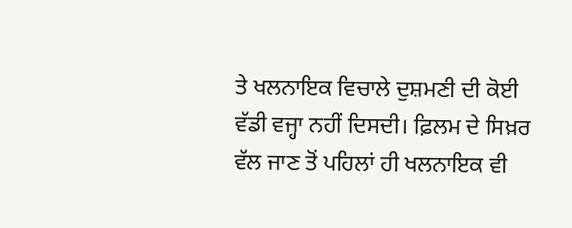ਤੇ ਖਲਨਾਇਕ ਵਿਚਾਲੇ ਦੁਸ਼ਮਣੀ ਦੀ ਕੋਈ ਵੱਡੀ ਵਜ੍ਹਾ ਨਹੀਂ ਦਿਸਦੀ। ਫ਼ਿਲਮ ਦੇ ਸਿਖ਼ਰ ਵੱਲ ਜਾਣ ਤੋਂ ਪਹਿਲਾਂ ਹੀ ਖਲਨਾਇਕ ਵੀ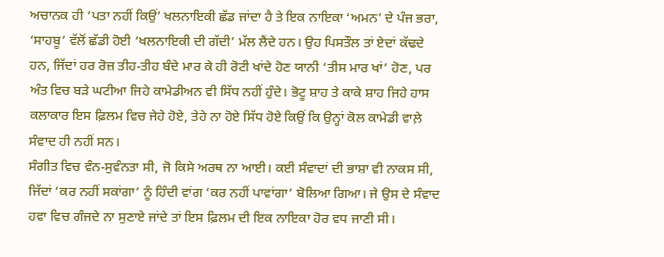ਅਚਾਨਕ ਹੀ ‘ਪਤਾ ਨਹੀਂ ਕਿਉਂ’ ਖਲਨਾਇਕੀ ਛੱਡ ਜਾਂਦਾ ਹੈ ਤੇ ਇਕ ਨਾਇਕਾ ‘ਅਮਨ’ ਦੇ ਪੰਜ ਭਰਾ, ‘ਸਾਹਬੂ’ ਵੱਲੋਂ ਛੱਡੀ ਹੋਈ ‘ਖਲਨਾਇਕੀ ਦੀ ਗੱਦੀ’ ਮੱਲ ਲੈਂਦੇ ਹਨ। ਉਹ ਪਿਸਤੌਲ ਤਾਂ ਏਦਾਂ ਕੱਢਦੇ ਹਨ, ਜਿੱਦਾਂ ਹਰ ਰੋਜ਼ ਤੀਹ-ਤੀਹ ਬੰਦੇ ਮਾਰ ਕੇ ਹੀ ਰੋਟੀ ਖਾਂਦੇ ਹੋਣ ਯਾਨੀ ‘ਤੀਸ ਮਾਰ ਖਾਂ’ ਹੋਣ, ਪਰ ਅੰਤ ਵਿਚ ਬੜੇ ਘਟੀਆ ਜਿਹੇ ਕਾਮੇਡੀਅਨ ਵੀ ਸਿੱਧ ਨਹੀਂ ਹੁੰਦੇ। ਭੋਟੂ ਸ਼ਾਹ ਤੇ ਕਾਕੇ ਸ਼ਾਹ ਜਿਹੇ ਹਾਸ ਕਲਾਕਾਰ ਇਸ ਫ਼ਿਲਮ ਵਿਚ ਜੇਹੇ ਹੋਏ, ਤੇਹੇ ਨਾ ਹੋਏ ਸਿੱਧ ਹੋਏ ਕਿਉਂ ਕਿ ਉਨ੍ਹਾਂ ਕੋਲ ਕਾਮੇਡੀ ਵਾਲ਼ੇ ਸੰਵਾਦ ਹੀ ਨਹੀਂ ਸਨ।
ਸੰਗੀਤ ਵਿਚ ਵੰਨ-ਸੁਵੰਨਤਾ ਸੀ, ਜੋ ਕਿਸੇ ਅਰਥ ਨਾ ਆਈ। ਕਈ ਸੰਵਾਦਾਂ ਦੀ ਭਾਸ਼ਾ ਵੀ ਨਾਕਸ ਸੀ, ਜਿੱਦਾਂ ‘ਕਰ ਨਹੀਂ ਸਕਾਂਗਾ’ ਨੂੰ ਹਿੰਦੀ ਵਾਂਗ ‘ਕਰ ਨਹੀਂ ਪਾਵਾਂਗਾ’ ਬੋਲਿਆ ਗਿਆ। ਜੇ ਉਸ ਦੇ ਸੰਵਾਦ ਹਵਾ ਵਿਚ ਗੰਜਦੇ ਨਾ ਸੁਣਾਏ ਜਾਂਦੇ ਤਾਂ ਇਸ ਫ਼ਿਲਮ ਦੀ ਇਕ ਨਾਇਕਾ ਹੋਰ ਵਧ ਜਾਣੀ ਸੀ।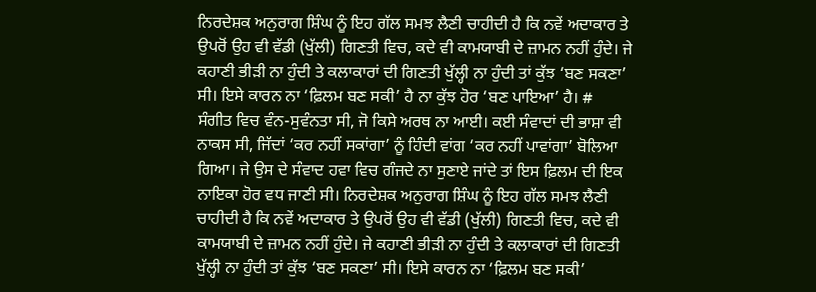ਨਿਰਦੇਸ਼ਕ ਅਨੁਰਾਗ ਸ਼ਿੰਘ ਨੂੰ ਇਹ ਗੱਲ ਸਮਝ ਲੈਣੀ ਚਾਹੀਦੀ ਹੈ ਕਿ ਨਵੇਂ ਅਦਾਕਾਰ ਤੇ ਉਪਰੋਂ ਉਹ ਵੀ ਵੱਡੀ (ਖੁੱਲੀ) ਗਿਣਤੀ ਵਿਚ, ਕਦੇ ਵੀ ਕਾਮਯਾਬੀ ਦੇ ਜ਼ਾਮਨ ਨਹੀਂ ਹੁੰਦੇ। ਜੇ ਕਹਾਣੀ ਭੀੜੀ ਨਾ ਹੁੰਦੀ ਤੇ ਕਲਾਕਾਰਾਂ ਦੀ ਗਿਣਤੀ ਖੁੱਲ੍ਹੀ ਨਾ ਹੁੰਦੀ ਤਾਂ ਕੁੱਝ ‘ਬਣ ਸਕਣਾ’ ਸੀ। ਇਸੇ ਕਾਰਨ ਨਾ ‘ਫ਼ਿਲਮ ਬਣ ਸਕੀ’ ਹੈ ਨਾ ਕੁੱਝ ਹੋਰ ‘ਬਣ ਪਾਇਆ’ ਹੈ। #
ਸੰਗੀਤ ਵਿਚ ਵੰਨ-ਸੁਵੰਨਤਾ ਸੀ, ਜੋ ਕਿਸੇ ਅਰਥ ਨਾ ਆਈ। ਕਈ ਸੰਵਾਦਾਂ ਦੀ ਭਾਸ਼ਾ ਵੀ ਨਾਕਸ ਸੀ, ਜਿੱਦਾਂ ‘ਕਰ ਨਹੀਂ ਸਕਾਂਗਾ’ ਨੂੰ ਹਿੰਦੀ ਵਾਂਗ ‘ਕਰ ਨਹੀਂ ਪਾਵਾਂਗਾ’ ਬੋਲਿਆ ਗਿਆ। ਜੇ ਉਸ ਦੇ ਸੰਵਾਦ ਹਵਾ ਵਿਚ ਗੰਜਦੇ ਨਾ ਸੁਣਾਏ ਜਾਂਦੇ ਤਾਂ ਇਸ ਫ਼ਿਲਮ ਦੀ ਇਕ ਨਾਇਕਾ ਹੋਰ ਵਧ ਜਾਣੀ ਸੀ। ਨਿਰਦੇਸ਼ਕ ਅਨੁਰਾਗ ਸ਼ਿੰਘ ਨੂੰ ਇਹ ਗੱਲ ਸਮਝ ਲੈਣੀ ਚਾਹੀਦੀ ਹੈ ਕਿ ਨਵੇਂ ਅਦਾਕਾਰ ਤੇ ਉਪਰੋਂ ਉਹ ਵੀ ਵੱਡੀ (ਖੁੱਲੀ) ਗਿਣਤੀ ਵਿਚ, ਕਦੇ ਵੀ ਕਾਮਯਾਬੀ ਦੇ ਜ਼ਾਮਨ ਨਹੀਂ ਹੁੰਦੇ। ਜੇ ਕਹਾਣੀ ਭੀੜੀ ਨਾ ਹੁੰਦੀ ਤੇ ਕਲਾਕਾਰਾਂ ਦੀ ਗਿਣਤੀ ਖੁੱਲ੍ਹੀ ਨਾ ਹੁੰਦੀ ਤਾਂ ਕੁੱਝ ‘ਬਣ ਸਕਣਾ’ ਸੀ। ਇਸੇ ਕਾਰਨ ਨਾ ‘ਫ਼ਿਲਮ ਬਣ ਸਕੀ’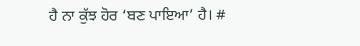ਹੈ ਨਾ ਕੁੱਝ ਹੋਰ ‘ਬਣ ਪਾਇਆ’ ਹੈ। #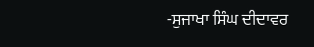-ਸੁਜਾਖਾ ਸਿੰਘ ਦੀਦਾਵਰ